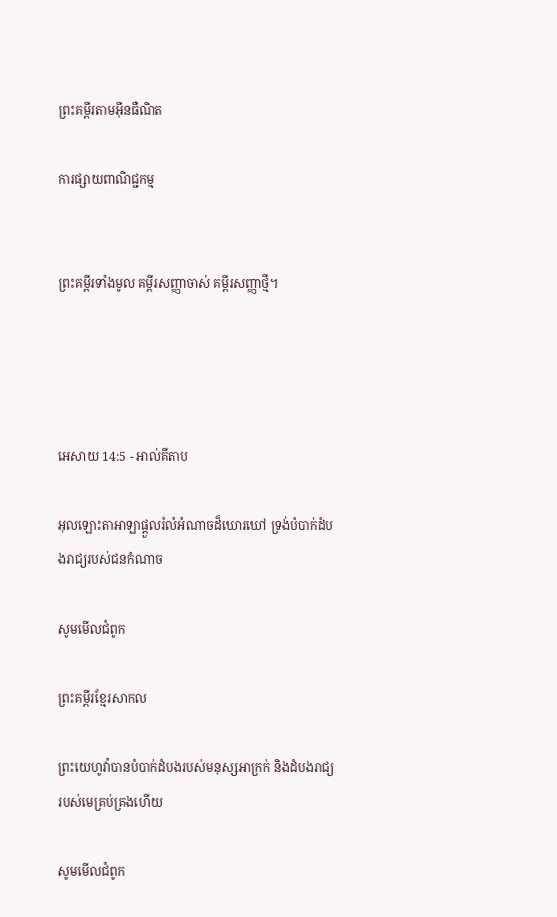ព្រះគម្ពីរតាមអ៊ីនធឺណិត

ការផ្សាយពាណិជ្ជកម្ម


ព្រះគម្ពីរទាំងមូល គម្ពីរសញ្ញាចាស់ គម្ពីរសញ្ញាថ្មី។




អេសាយ 14:5 - អាល់គីតាប

អុលឡោះ‌តាអាឡាផ្ដួលរំលំអំណាចដ៏ឃោរ‌ឃៅ ទ្រង់បំបាក់ដំបងរាជ្យរបស់ជនកំណាច

សូមមើលជំពូក

ព្រះគម្ពីរខ្មែរសាកល

ព្រះយេហូវ៉ាបានបំបាក់ដំបងរបស់មនុស្សអាក្រក់ និងដំបងរាជ្យរបស់មេគ្រប់គ្រងហើយ

សូមមើលជំពូក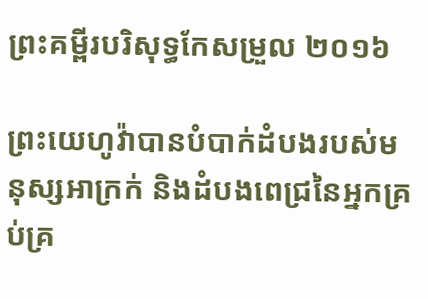ព្រះគម្ពីរបរិសុទ្ធកែសម្រួល ២០១៦

ព្រះ‌យេហូវ៉ាបានបំបាក់ដំបងរបស់មនុស្សអាក្រក់ និងដំបងពេជ្រនៃអ្នកគ្រប់‌គ្រ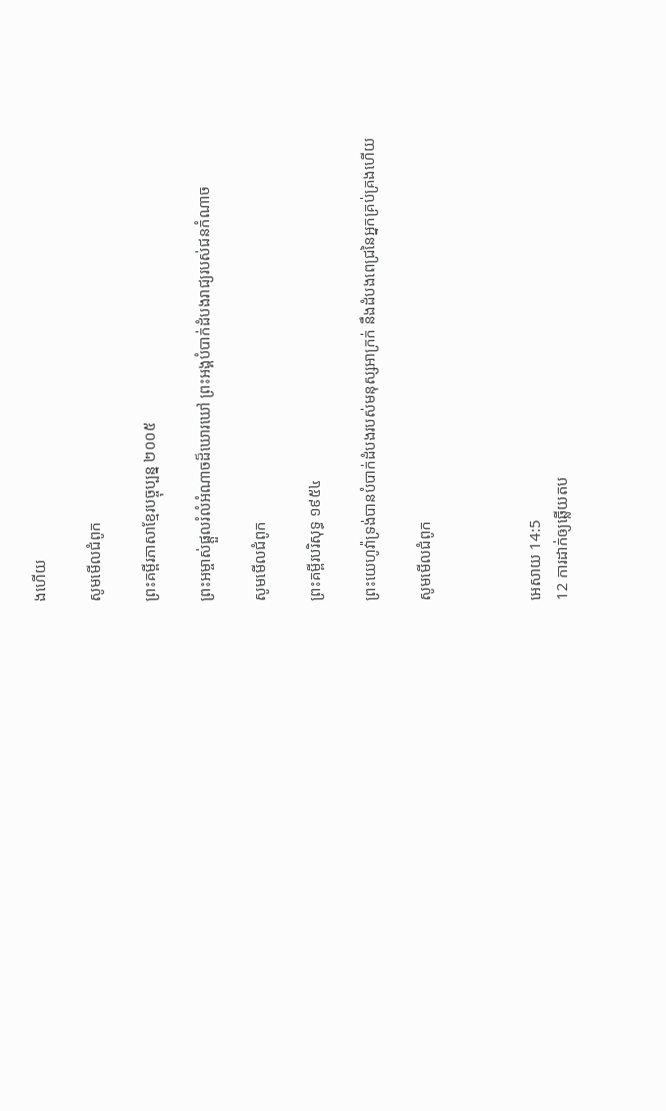ងហើយ

សូមមើលជំពូក

ព្រះគម្ពីរភាសាខ្មែរបច្ចុប្បន្ន ២០០៥

ព្រះ‌អម្ចាស់ផ្ដួលរំលំអំណាចដ៏ឃោរ‌ឃៅ ព្រះអង្គបំបាក់ដំបងរាជ្យរបស់ជនកំណាច

សូមមើលជំពូក

ព្រះគម្ពីរបរិសុទ្ធ ១៩៥៤

ព្រះ‌យេហូវ៉ាទ្រង់បានបំបាក់ដំបងរបស់មនុស្សអាក្រក់ នឹងដំបងពេជ្រនៃអ្នកគ្រប់‌គ្រងហើយ

សូមមើលជំពូក



អេសាយ 14:5
12 ការដាក់ឲ្យឆ្លើយតប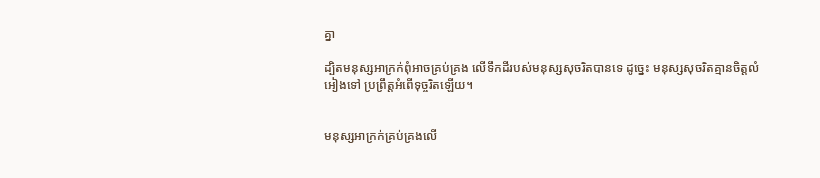គ្នា

ដ្បិតមនុស្សអាក្រក់ពុំអាចគ្រប់‌គ្រង លើទឹកដីរបស់មនុស្សសុចរិតបានទេ ដូច្នេះ មនុស្សសុចរិតគ្មានចិត្តលំអៀងទៅ ប្រព្រឹត្តអំពើទុច្ចរិតឡើយ។


មនុស្សអាក្រក់គ្រប់‌គ្រងលើ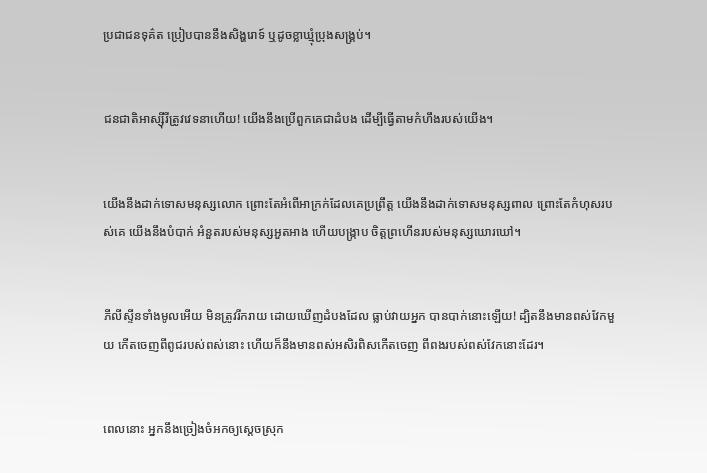ប្រជា‌ជនទុគ៌ត ប្រៀបបាននឹងសិង្ហរោទ៍ ឬដូចខ្លា‌ឃ្មុំប្រុងសង្គ្រប់។


ជន‌ជាតិអាស្ស៊ីរីត្រូវវេទនាហើយ! យើងនឹងប្រើពួកគេជាដំបង ដើម្បីធ្វើតាមកំហឹងរបស់យើង។


យើងនឹងដាក់ទោសមនុស្សលោក ព្រោះតែអំពើអាក្រក់ដែលគេប្រព្រឹត្ត យើងនឹងដាក់ទោសមនុស្សពាល ព្រោះតែកំហុសរបស់គេ យើងនឹងបំបាក់ អំនួតរបស់មនុស្សអួត‌អាង ហើយបង្ក្រាប ចិត្តព្រហើនរបស់មនុស្សឃោរ‌ឃៅ។


ភីលី‌ស្ទីនទាំងមូលអើយ មិនត្រូវរីក‌រាយ ដោយឃើញដំបងដែល ធ្លាប់វាយអ្នក បានបាក់នោះឡើយ! ដ្បិតនឹងមានពស់វែកមួយ កើតចេញពីពូជរបស់ពស់នោះ ហើយក៏នឹងមានពស់អសិរ‌ពិសកើតចេញ ពីពងរបស់ពស់វែកនោះដែរ។


ពេលនោះ អ្នកនឹងច្រៀងចំអកឲ្យស្ដេចស្រុក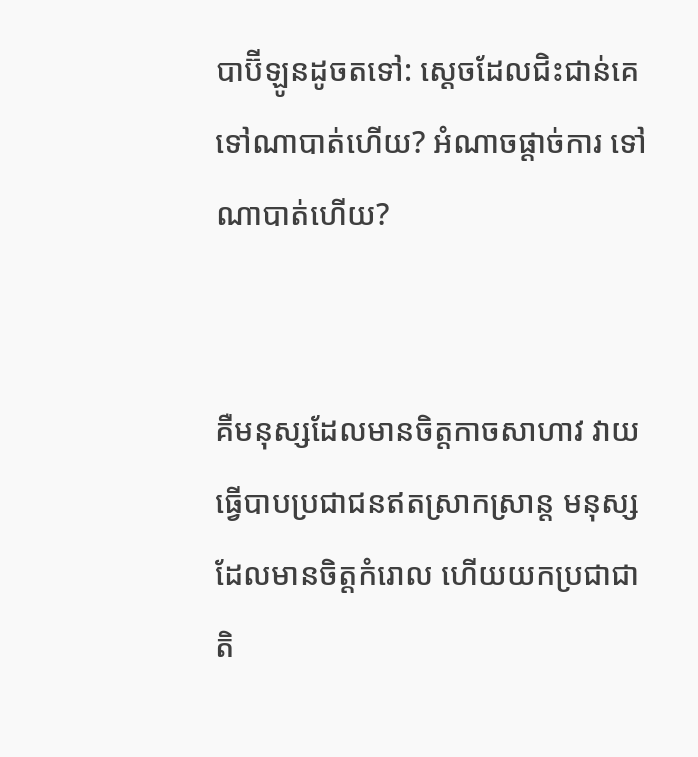បាប៊ី‌ឡូនដូចតទៅ: ស្ដេចដែលជិះ‌ជាន់គេ ទៅណាបាត់ហើយ? អំណាចផ្ដាច់ការ ទៅណាបាត់ហើយ?


គឺមនុស្សដែលមានចិត្តកាចសាហាវ វាយធ្វើបាបប្រជា‌ជនឥតស្រាក‌ស្រាន្ត មនុស្សដែលមានចិត្តកំរោល ហើយយកប្រជា‌ជាតិ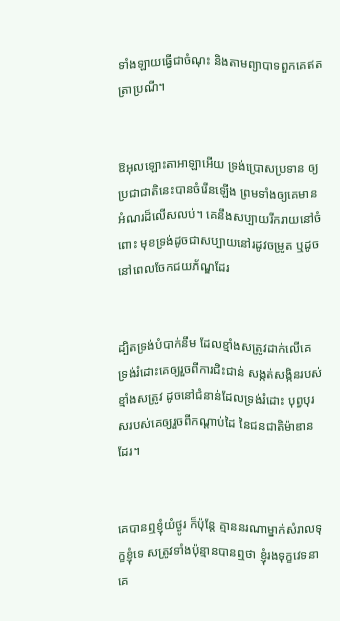ទាំង‌ឡាយធ្វើជាចំណុះ និងតាមព្យាបាទពួកគេឥតត្រាប្រណី។


ឱអុលឡោះ‌តាអាឡាអើយ ទ្រង់ប្រោសប្រទាន ឲ្យប្រជា‌ជាតិនេះបានចំរើនឡើង ព្រមទាំងឲ្យគេមានអំណរដ៏លើស‌លប់។ គេនឹងសប្បាយរីក‌រាយនៅចំពោះ មុខទ្រង់ដូចជាសប្បាយនៅរដូវចម្រូត ឬដូចនៅពេលចែកជយ‌ភ័ណ្ឌដែរ


ដ្បិតទ្រង់បំបាក់នឹម ដែលខ្មាំងសត្រូវដាក់លើគេ ទ្រង់រំដោះគេឲ្យរួចពីការជិះ‌ជាន់ សង្កត់‌សង្កិនរបស់ខ្មាំងសត្រូវ ដូចនៅជំនាន់ដែលទ្រង់រំដោះ បុព្វបុរសរបស់គេឲ្យរួចពីកណ្ដាប់ដៃ នៃជន‌ជាតិម៉ាឌានដែរ។


គេបានឮខ្ញុំយំថ្ងូរ ក៏ប៉ុន្តែ គ្មាននរណាម្នាក់សំរាលទុក្ខខ្ញុំទេ សត្រូវទាំងប៉ុន្មានបានឮថា ខ្ញុំរងទុក្ខវេទនា គេ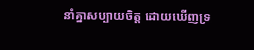នាំគ្នាសប្បាយចិត្ត ដោយឃើញទ្រ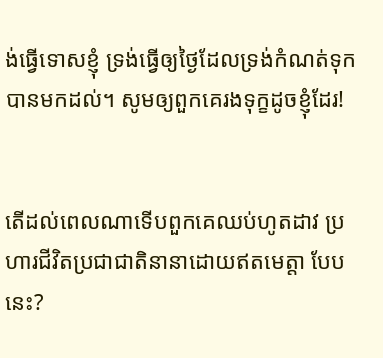ង់ធ្វើទោសខ្ញុំ ទ្រង់ធ្វើឲ្យថ្ងៃដែលទ្រង់កំណត់ទុក បានមកដល់។ សូមឲ្យពួកគេរងទុក្ខដូចខ្ញុំដែរ!


តើដល់ពេលណាទើបពួកគេឈប់ហូតដាវ ប្រហារជីវិតប្រជា‌ជាតិនានាដោយឥតមេត្តា បែបនេះ?